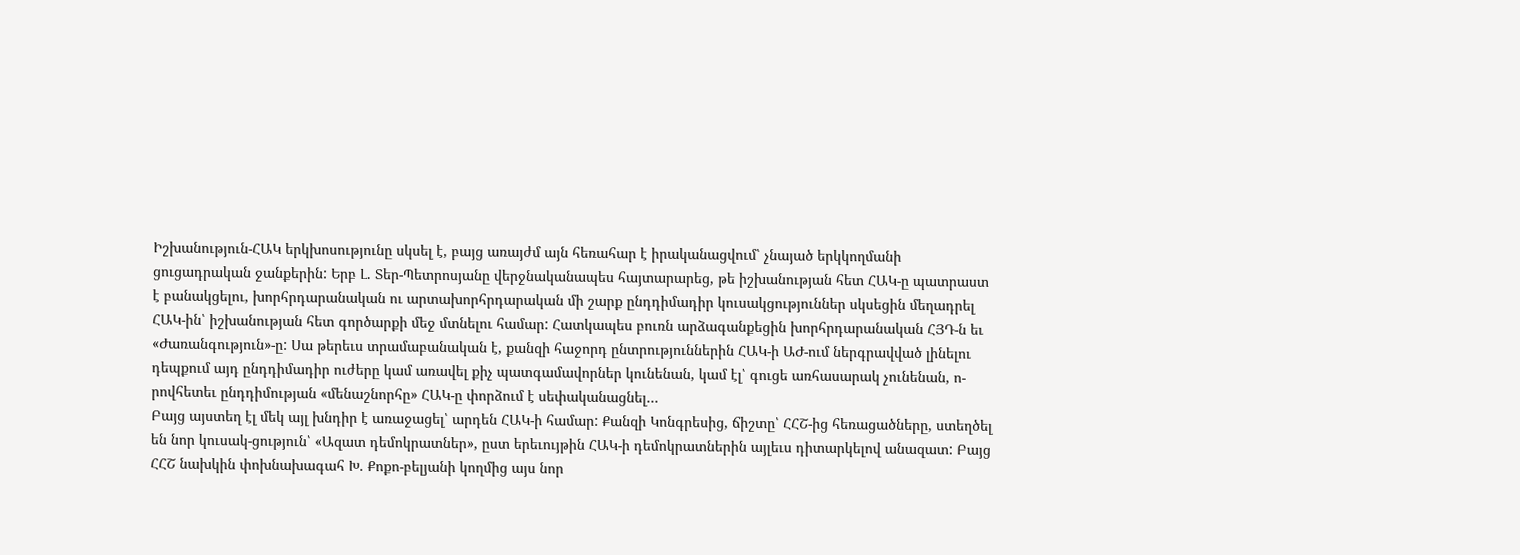Իշխանություն-ՀԱԿ երկխոսությունը սկսել է, բայց առայժմ այն հեռահար է իրականացվում՝ չնայած երկկողմանի ցուցադրական ջանքերին: Երբ Լ. Տեր-Պետրոսյանը վերջնականապես հայտարարեց, թե իշխանության հետ ՀԱԿ-ը պատրաստ է բանակցելու, խորհրդարանական ու արտախորհրդարական մի շարք ընդդիմադիր կուսակցություններ սկսեցին մեղադրել ՀԱԿ-ին՝ իշխանության հետ գործարքի մեջ մտնելու համար: Հատկապես բուռն արձագանքեցին խորհրդարանական ՀՅԴ-ն եւ «Ժառանգություն»-ը: Սա թերեւս տրամաբանական է, քանզի հաջորդ ընտրություններին ՀԱԿ-ի ԱԺ-ում ներգրավված լինելու դեպքում այդ ընդդիմադիր ուժերը կամ առավել քիչ պատգամավորներ կունենան, կամ էլ՝ գուցե առհասարակ չունենան, ո-րովհետեւ ընդդիմության «մենաշնորհը» ՀԱԿ-ը փորձում է սեփականացնել…
Բայց այստեղ էլ մեկ այլ խնդիր է առաջացել՝ արդեն ՀԱԿ-ի համար: Քանզի Կոնգրեսից, ճիշտը՝ ՀՀՇ-ից հեռացածները, ստեղծել են նոր կուսակ-ցություն՝ «Ազատ դեմոկրատներ», ըստ երեւույթին ՀԱԿ-ի դեմոկրատներին այլեւս դիտարկելով անազատ: Բայց ՀՀՇ նախկին փոխնախագահ Խ. Քոքո-բելյանի կողմից այս նոր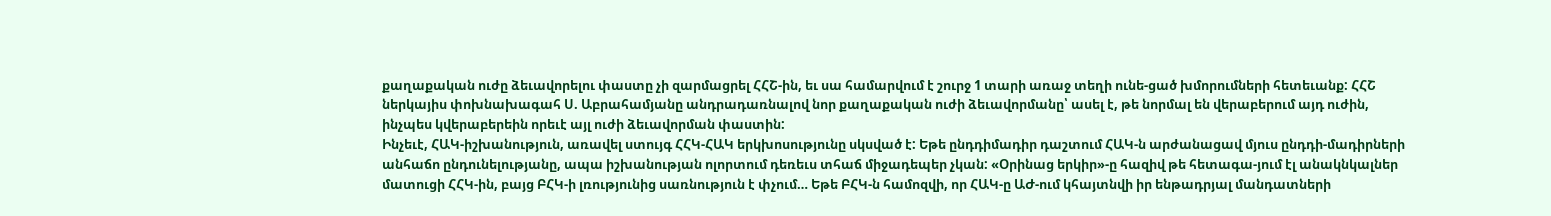քաղաքական ուժը ձեւավորելու փաստը չի զարմացրել ՀՀՇ-ին, եւ սա համարվում է շուրջ 1 տարի առաջ տեղի ունե-ցած խմորումների հետեւանք: ՀՀՇ ներկայիս փոխնախագահ Ս. Աբրահամյանը անդրադառնալով նոր քաղաքական ուժի ձեւավորմանը՝ ասել է, թե նորմալ են վերաբերում այդ ուժին, ինչպես կվերաբերեին որեւէ այլ ուժի ձեւավորման փաստին:
Ինչեւէ, ՀԱԿ-իշխանություն, առավել ստույգ ՀՀԿ-ՀԱԿ երկխոսությունը սկսված է: Եթե ընդդիմադիր դաշտում ՀԱԿ-ն արժանացավ մյուս ընդդի-մադիրների անհաճո ընդունելությանը, ապա իշխանության ոլորտում դեռեւս տհաճ միջադեպեր չկան: «Օրինաց երկիր»-ը հազիվ թե հետագա-յում էլ անակնկալներ մատուցի ՀՀԿ-ին, բայց ԲՀԿ-ի լռությունից սառնություն է փչում… Եթե ԲՀԿ-ն համոզվի, որ ՀԱԿ-ը ԱԺ-ում կհայտնվի իր ենթադրյալ մանդատների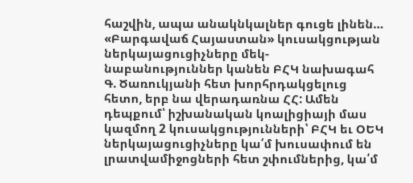հաշվին, ապա անակնկալներ գուցե լինեն… «Բարգավաճ Հայաստան» կուսակցության ներկայացուցիչները մեկ-նաբանություններ կանեն ԲՀԿ նախագահ Գ. Ծառուկյանի հետ խորհրդակցելուց հետո, երբ նա վերադառնա ՀՀ: Ամեն դեպքում՝ իշխանական կոալիցիայի մաս կազմող 2 կուսակցությունների՝ ԲՀԿ եւ ՕԵԿ ներկայացուցիչները կա՛մ խուսափում են լրատվամիջոցների հետ շփումներից, կա՛մ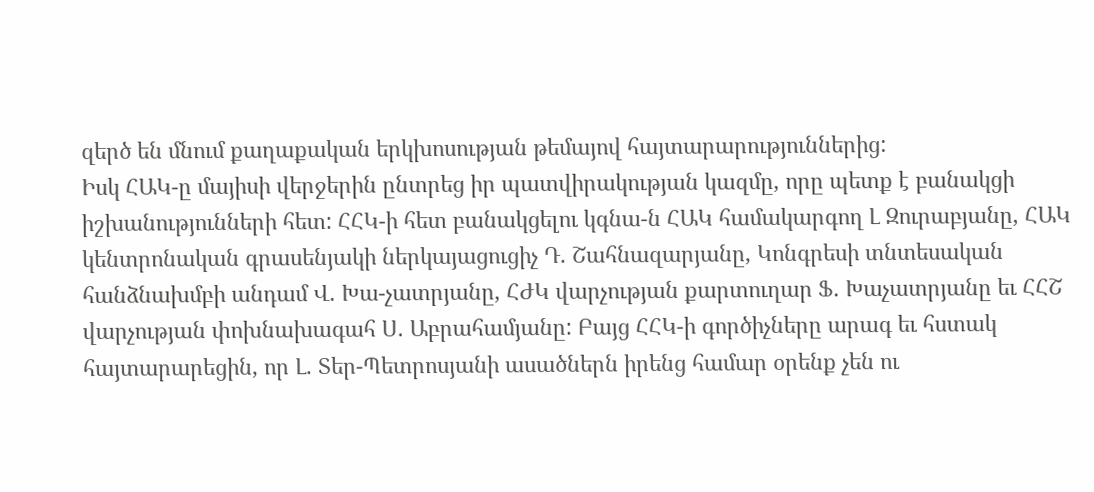զերծ են մնում քաղաքական երկխոսության թեմայով հայտարարություններից:
Իսկ ՀԱԿ-ը մայիսի վերջերին ընտրեց իր պատվիրակության կազմը, որը պետք է բանակցի իշխանությունների հետ: ՀՀԿ-ի հետ բանակցելու կգնա-ն ՀԱԿ համակարգող Լ Զուրաբյանը, ՀԱԿ կենտրոնական գրասենյակի ներկայացուցիչ Դ. Շահնազարյանը, Կոնգրեսի տնտեսական հանձնախմբի անդամ Վ. Խա-չատրյանը, ՀԺԿ վարչության քարտուղար Ֆ. Խաչատրյանը եւ ՀՀՇ վարչության փոխնախագահ Ս. Աբրահամյանը: Բայց ՀՀԿ-ի գործիչները արագ եւ հստակ հայտարարեցին, որ Լ. Տեր-Պետրոսյանի ասածներն իրենց համար օրենք չեն ու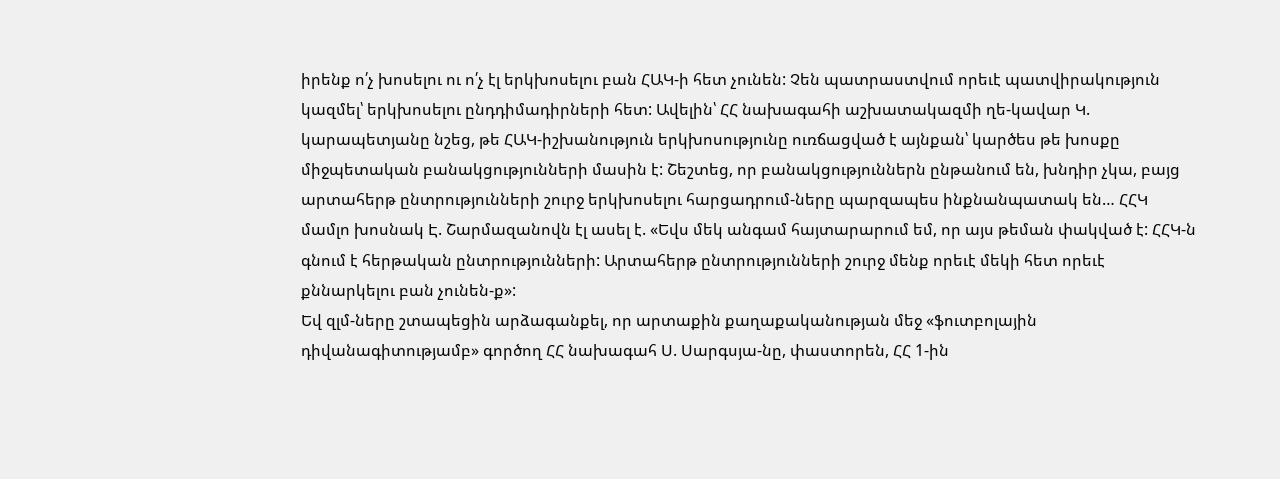իրենք ո՛չ խոսելու ու ո՛չ էլ երկխոսելու բան ՀԱԿ-ի հետ չունեն: Չեն պատրաստվում որեւէ պատվիրակություն կազմել՝ երկխոսելու ընդդիմադիրների հետ: Ավելին՝ ՀՀ նախագահի աշխատակազմի ղե-կավար Կ. կարապետյանը նշեց, թե ՀԱԿ-իշխանություն երկխոսությունը ուռճացված է այնքան՝ կարծես թե խոսքը միջպետական բանակցությունների մասին է: Շեշտեց, որ բանակցություններն ընթանում են, խնդիր չկա, բայց արտահերթ ընտրությունների շուրջ երկխոսելու հարցադրում-ները պարզապես ինքնանպատակ են… ՀՀԿ մամլո խոսնակ Է. Շարմազանովն էլ ասել է. «Եվս մեկ անգամ հայտարարում եմ, որ այս թեման փակված է: ՀՀԿ-ն գնում է հերթական ընտրությունների: Արտահերթ ընտրությունների շուրջ մենք որեւէ մեկի հետ որեւէ քննարկելու բան չունեն-ք»:
Եվ զլմ-ները շտապեցին արձագանքել, որ արտաքին քաղաքականության մեջ «ֆուտբոլային դիվանագիտությամբ» գործող ՀՀ նախագահ Ս. Սարգսյա-նը, փաստորեն, ՀՀ 1-ին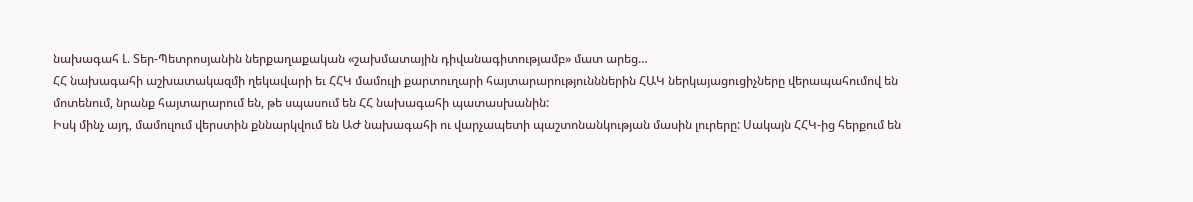նախագահ Լ. Տեր-Պետրոսյանին ներքաղաքական «շախմատային դիվանագիտությամբ» մատ արեց…
ՀՀ նախագահի աշխատակազմի ղեկավարի եւ ՀՀԿ մամուլի քարտուղարի հայտարարությունններին ՀԱԿ ներկայացուցիչները վերապահումով են մոտենում, նրանք հայտարարում են, թե սպասում են ՀՀ նախագահի պատասխանին:
Իսկ մինչ այդ, մամուլում վերստին քննարկվում են ԱԺ նախագահի ու վարչապետի պաշտոնանկության մասին լուրերը: Սակայն ՀՀԿ-ից հերքում են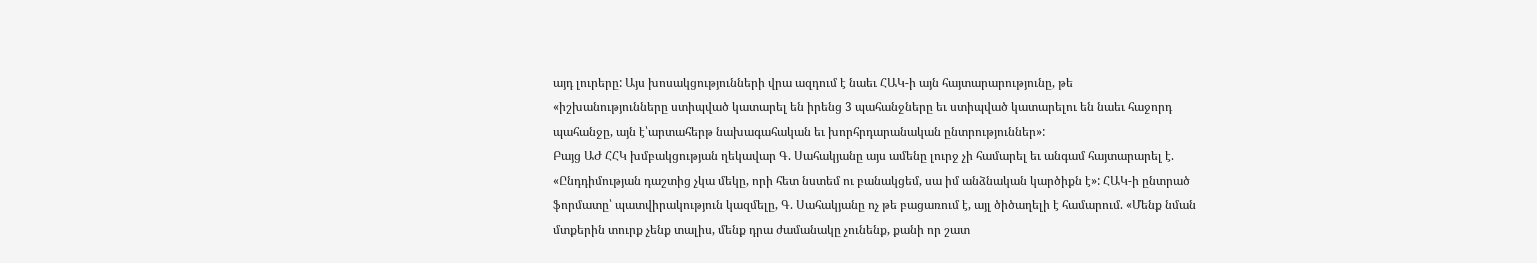այդ լուրերը: Այս խոսակցությունների վրա ազդում է նաեւ ՀԱԿ-ի այն հայտարարությունը, թե
«իշխանությունները ստիպված կատարել են իրենց 3 պահանջները եւ ստիպված կատարելու են նաեւ հաջորդ պահանջը, այն է՝արտահերթ նախագահական եւ խորհրդարանական ընտրություններ»:
Բայց ԱԺ ՀՀԿ խմբակցության ղեկավար Գ. Սահակյանը այս ամենը լուրջ չի համարել եւ անգամ հայտարարել է. «Ընդդիմության դաշտից չկա մեկը, որի հետ նստեմ ու բանակցեմ, սա իմ անձնական կարծիքն է»: ՀԱԿ-ի ընտրած ֆորմատը՝ պատվիրակություն կազմելը, Գ. Սահակյանը ոչ թե բացառում է, այլ ծիծաղելի է համարում. «Մենք նման մտքերին տուրք չենք տալիս, մենք դրա ժամանակը չունենք, քանի որ շատ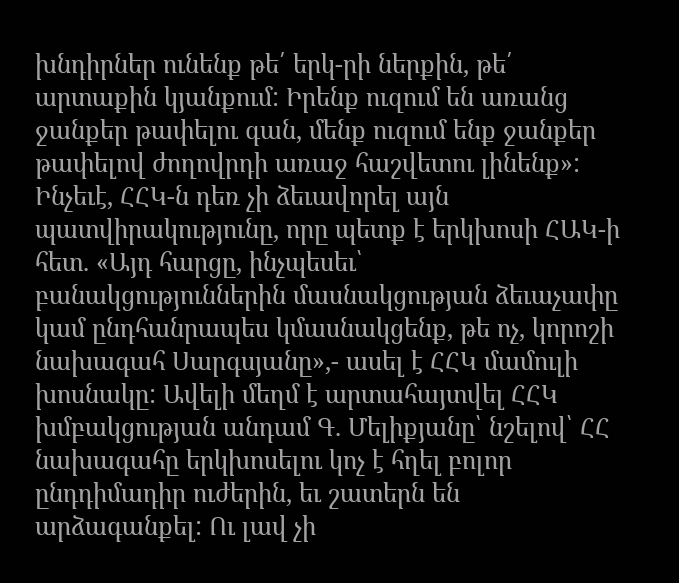խնդիրներ ունենք թե՛ երկ-րի ներքին, թե՛ արտաքին կյանքում: Իրենք ուզում են առանց ջանքեր թափելու գան, մենք ուզում ենք ջանքեր թափելով ժողովրդի առաջ հաշվետու լինենք»:
Ինչեւէ, ՀՀԿ-ն դեռ չի ձեւավորել այն պատվիրակությունը, որը պետք է երկխոսի ՀԱԿ-ի հետ. «Այդ հարցը, ինչպեսեւ՝ բանակցություններին մասնակցության ձեւաչափը կամ ընդհանրապես կմասնակցենք, թե ոչ, կորոշի նախագահ Սարգսյանը»,- ասել է ՀՀԿ մամուլի խոսնակը: Ավելի մեղմ է արտահայտվել ՀՀԿ խմբակցության անդամ Գ. Մելիքյանը՝ նշելով՝ ՀՀ նախագահը երկխոսելու կոչ է հղել բոլոր ընդդիմադիր ուժերին, եւ շատերն են արձագանքել: Ու լավ չի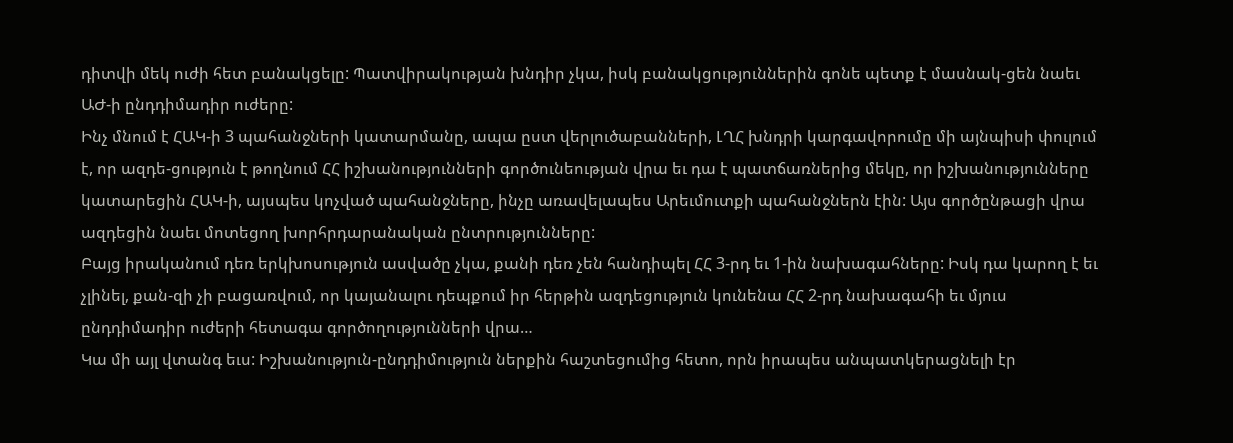դիտվի մեկ ուժի հետ բանակցելը: Պատվիրակության խնդիր չկա, իսկ բանակցություններին գոնե պետք է մասնակ-ցեն նաեւ ԱԺ-ի ընդդիմադիր ուժերը:
Ինչ մնում է ՀԱԿ-ի 3 պահանջների կատարմանը, ապա ըստ վերլուծաբանների, ԼՂՀ խնդրի կարգավորումը մի այնպիսի փուլում է, որ ազդե-ցություն է թողնում ՀՀ իշխանությունների գործունեության վրա եւ դա է պատճառներից մեկը, որ իշխանությունները կատարեցին ՀԱԿ-ի, այսպես կոչված պահանջները, ինչը առավելապես Արեւմուտքի պահանջներն էին: Այս գործընթացի վրա ազդեցին նաեւ մոտեցող խորհրդարանական ընտրությունները:
Բայց իրականում դեռ երկխոսություն ասվածը չկա, քանի դեռ չեն հանդիպել ՀՀ 3-րդ եւ 1-ին նախագահները: Իսկ դա կարող է եւ չլինել, քան-զի չի բացառվում, որ կայանալու դեպքում իր հերթին ազդեցություն կունենա ՀՀ 2-րդ նախագահի եւ մյուս ընդդիմադիր ուժերի հետագա գործողությունների վրա…
Կա մի այլ վտանգ եւս: Իշխանություն-ընդդիմություն ներքին հաշտեցումից հետո, որն իրապես անպատկերացնելի էր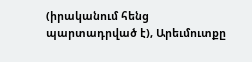(իրականում հենց պարտադրված է), Արեւմուտքը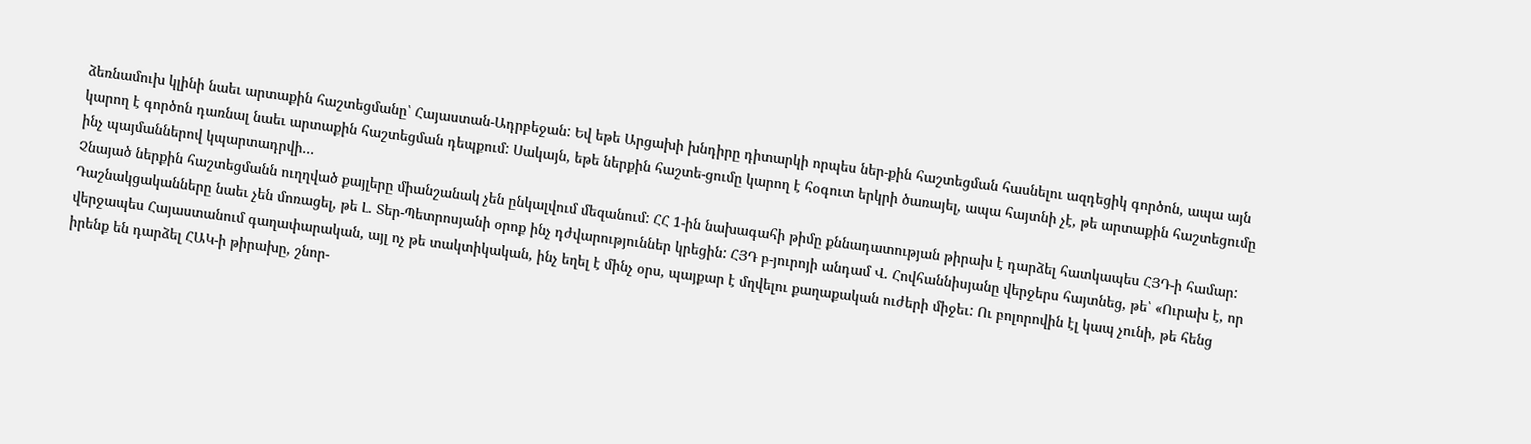ձեռնամուխ կլինի նաեւ արտաքին հաշտեցմանը՝ Հայաստան-Ադրբեջան: Եվ եթե Արցախի խնդիրը դիտարկի որպես ներ-քին հաշտեցման հասնելու ազդեցիկ գործոն, ապա այն կարող է գործոն դառնալ նաեւ արտաքին հաշտեցման դեպքում: Սակայն, եթե ներքին հաշտե-ցումը կարող է հօգուտ երկրի ծառայել, ապա հայտնի չէ, թե արտաքին հաշտեցումը ինչ պայմաններով կպարտադրվի…
Չնայած ներքին հաշտեցմանն ուղղված քայլերը միանշանակ չեն ընկալվում մեզանում: ՀՀ 1-ին նախագահի թիմը քննադատության թիրախ է դարձել հատկապես ՀՅԴ-ի համար: Դաշնակցականները նաեւ չեն մոռացել, թե Լ. Տեր-Պետրոսյանի օրոք ինչ դժվարություններ կրեցին: ՀՅԴ բ-յուրոյի անդամ Վ. Հովհաննիսյանը վերջերս հայտնեց, թե՝ «Ուրախ է, որ վերջապես Հայաստանում գաղափարական, այլ ոչ թե տակտիկական, ինչ եղել է մինչ օրս, պայքար է մղվելու քաղաքական ուժերի միջեւ: Ու բոլորովին էլ կապ չունի, թե հենց իրենք են դարձել ՀԱԿ-ի թիրախը, շնոր-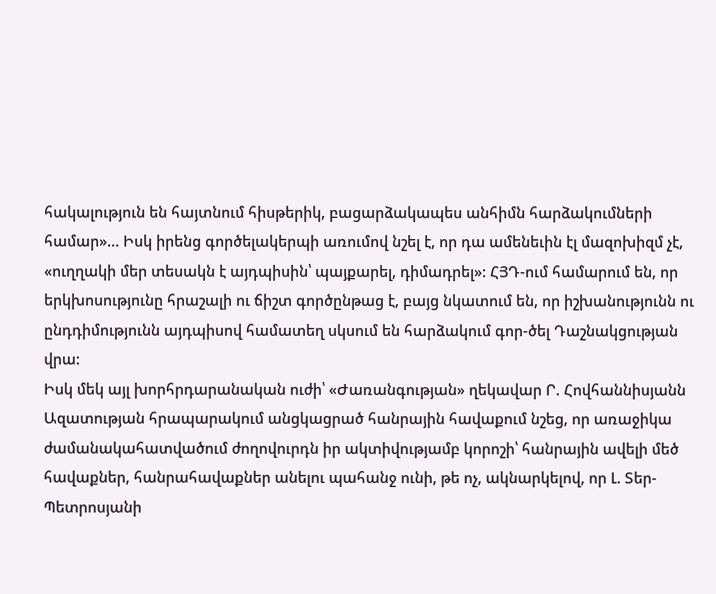հակալություն են հայտնում հիսթերիկ, բացարձակապես անհիմն հարձակումների համար»… Իսկ իրենց գործելակերպի առումով նշել է, որ դա ամենեւին էլ մազոխիզմ չէ, «ուղղակի մեր տեսակն է այդպիսին՝ պայքարել, դիմադրել»: ՀՅԴ-ում համարում են, որ երկխոսությունը հրաշալի ու ճիշտ գործընթաց է, բայց նկատում են, որ իշխանությունն ու ընդդիմությունն այդպիսով համատեղ սկսում են հարձակում գոր-ծել Դաշնակցության վրա:
Իսկ մեկ այլ խորհրդարանական ուժի՝ «Ժառանգության» ղեկավար Ր. Հովհաննիսյանն Ազատության հրապարակում անցկացրած հանրային հավաքում նշեց, որ առաջիկա ժամանակահատվածում ժողովուրդն իր ակտիվությամբ կորոշի՝ հանրային ավելի մեծ հավաքներ, հանրահավաքներ անելու պահանջ ունի, թե ոչ, ակնարկելով, որ Լ. Տեր-Պետրոսյանի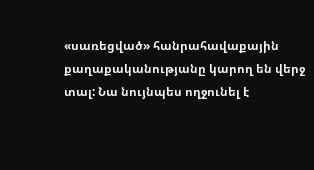«սառեցված» հանրահավաքային քաղաքականությանը կարող են վերջ տալ: Նա նույնպես ողջունել է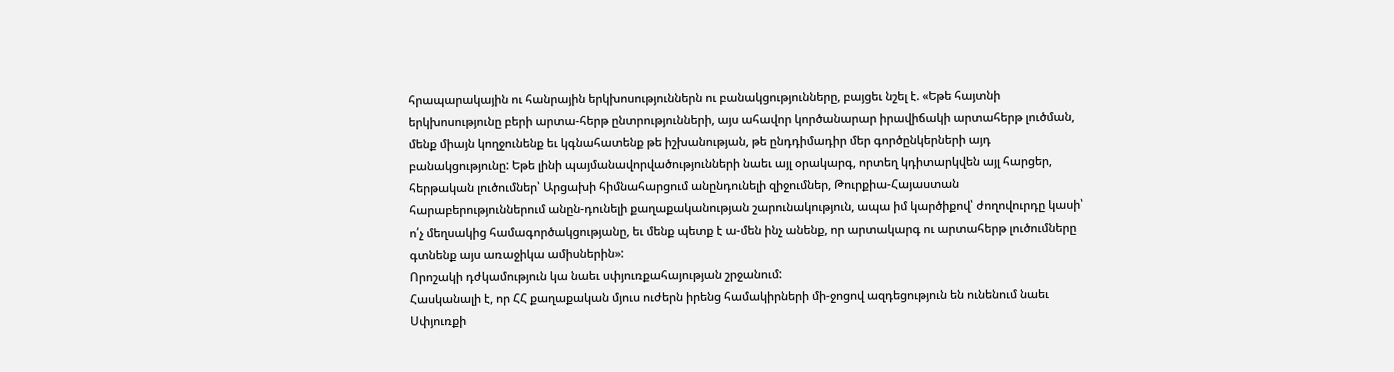հրապարակային ու հանրային երկխոսություններն ու բանակցությունները, բայցեւ նշել է. «Եթե հայտնի երկխոսությունը բերի արտա-հերթ ընտրությունների, այս ահավոր կործանարար իրավիճակի արտահերթ լուծման, մենք միայն կողջունենք եւ կգնահատենք թե իշխանության, թե ընդդիմադիր մեր գործընկերների այդ բանակցությունը: Եթե լինի պայմանավորվածությունների նաեւ այլ օրակարգ, որտեղ կդիտարկվեն այլ հարցեր, հերթական լուծումներ՝ Արցախի հիմնահարցում անընդունելի զիջումներ, Թուրքիա-Հայաստան հարաբերություններում անըն-դունելի քաղաքականության շարունակություն, ապա իմ կարծիքով՝ ժողովուրդը կասի՝ ո՛չ մեղսակից համագործակցությանը, եւ մենք պետք է ա-մեն ինչ անենք, որ արտակարգ ու արտահերթ լուծումները գտնենք այս առաջիկա ամիսներին»:
Որոշակի դժկամություն կա նաեւ սփյուռքահայության շրջանում:
Հասկանալի է, որ ՀՀ քաղաքական մյուս ուժերն իրենց համակիրների մի-ջոցով ազդեցություն են ունենում նաեւ Սփյուռքի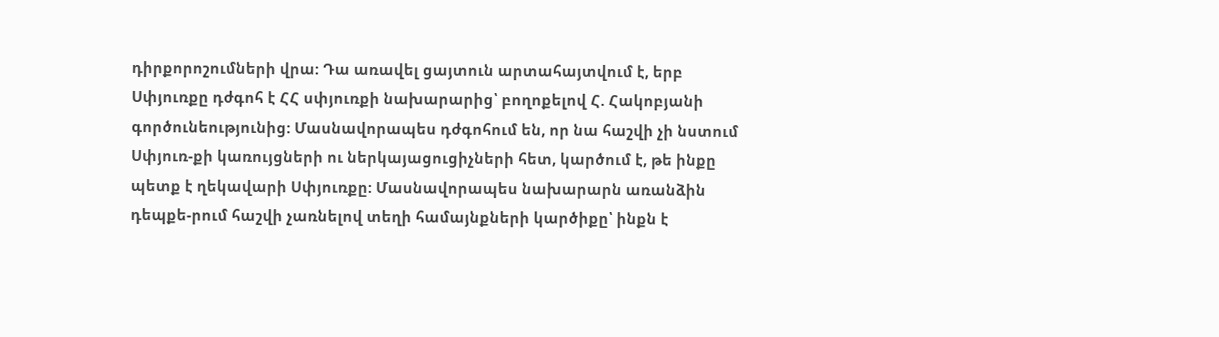դիրքորոշումների վրա: Դա առավել ցայտուն արտահայտվում է, երբ Սփյուռքը դժգոհ է ՀՀ սփյուռքի նախարարից՝ բողոքելով Հ. Հակոբյանի գործունեությունից: Մասնավորապես դժգոհում են, որ նա հաշվի չի նստում Սփյուռ-քի կառույցների ու ներկայացուցիչների հետ, կարծում է, թե ինքը պետք է ղեկավարի Սփյուռքը: Մասնավորապես նախարարն առանձին դեպքե-րում հաշվի չառնելով տեղի համայնքների կարծիքը՝ ինքն է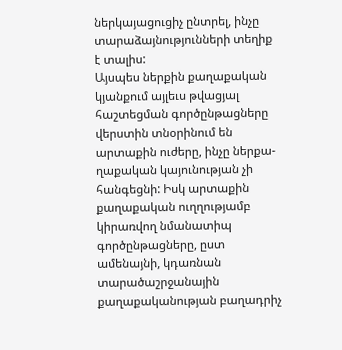ներկայացուցիչ ընտրել, ինչը տարաձայնությունների տեղիք է տալիս:
Այսպես ներքին քաղաքական կյանքում այլեւս թվացյալ հաշտեցման գործընթացները վերստին տնօրինում են արտաքին ուժերը, ինչը ներքա-ղաքական կայունության չի հանգեցնի: Իսկ արտաքին քաղաքական ուղղությամբ կիրառվող նմանատիպ գործընթացները, ըստ ամենայնի, կդառնան տարածաշրջանային քաղաքականության բաղադրիչ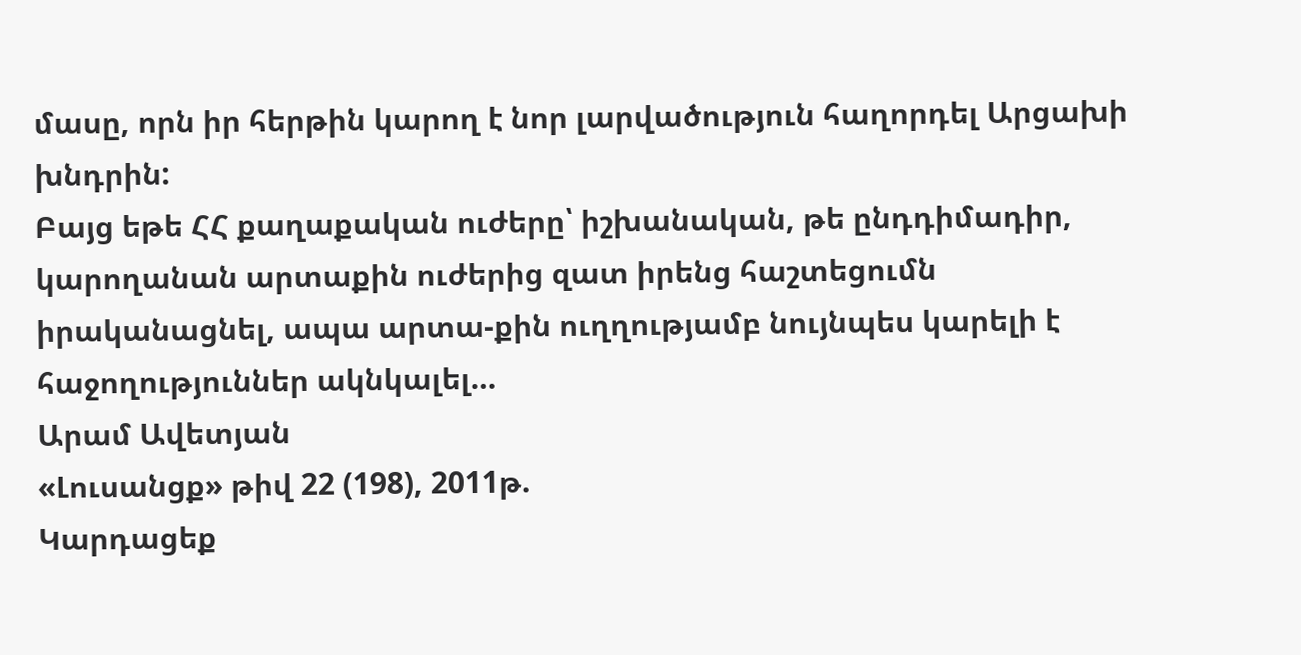մասը, որն իր հերթին կարող է նոր լարվածություն հաղորդել Արցախի խնդրին:
Բայց եթե ՀՀ քաղաքական ուժերը՝ իշխանական, թե ընդդիմադիր, կարողանան արտաքին ուժերից զատ իրենց հաշտեցումն իրականացնել, ապա արտա-քին ուղղությամբ նույնպես կարելի է հաջողություններ ակնկալել…
Արամ Ավետյան
«Լուսանցք» թիվ 22 (198), 2011թ.
Կարդացեք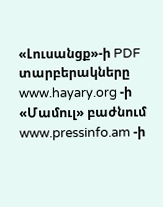«Լուսանցք»-ի PDF տարբերակները www.hayary.org -ի «Մամուլ» բաժնում www.pressinfo.am -ի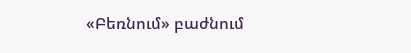«Բեռնում» բաժնում